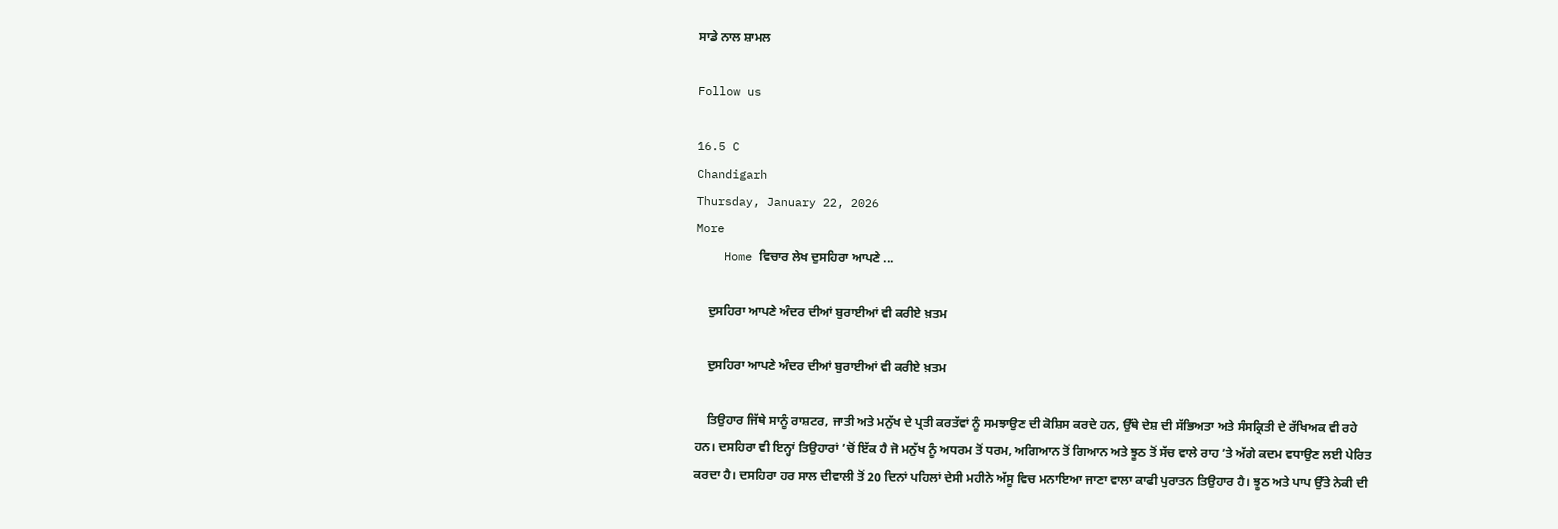ਸਾਡੇ ਨਾਲ ਸ਼ਾਮਲ

Follow us

16.5 C
Chandigarh
Thursday, January 22, 2026
More
    Home ਵਿਚਾਰ ਲੇਖ ਦੁਸਹਿਰਾ ਆਪਣੇ ...

    ਦੁਸਹਿਰਾ ਆਪਣੇ ਅੰਦਰ ਦੀਆਂ ਬੁਰਾਈਆਂ ਵੀ ਕਰੀਏ ਖ਼ਤਮ

    ਦੁਸਹਿਰਾ ਆਪਣੇ ਅੰਦਰ ਦੀਆਂ ਬੁਰਾਈਆਂ ਵੀ ਕਰੀਏ ਖ਼ਤਮ

    ਤਿਉਹਾਰ ਜਿੱਥੇ ਸਾਨੂੰ ਰਾਸ਼ਟਰ, ਜਾਤੀ ਅਤੇ ਮਨੁੱਖ ਦੇ ਪ੍ਰਤੀ ਕਰਤੱਵਾਂ ਨੂੰ ਸਮਝਾਉਣ ਦੀ ਕੋਸ਼ਿਸ ਕਰਦੇ ਹਨ, ਉੱਥੇ ਦੇਸ਼ ਦੀ ਸੱਭਿਅਤਾ ਅਤੇ ਸੰਸਕ੍ਰਿਤੀ ਦੇ ਰੱਖਿਅਕ ਵੀ ਰਹੇ ਹਨ। ਦਸਹਿਰਾ ਵੀ ਇਨ੍ਹਾਂ ਤਿਉਹਾਰਾਂ ’ਚੋਂ ਇੱਕ ਹੈ ਜੋ ਮਨੁੱਖ ਨੂੰ ਅਧਰਮ ਤੋਂ ਧਰਮ, ਅਗਿਆਨ ਤੋਂ ਗਿਆਨ ਅਤੇ ਝੂਠ ਤੋਂ ਸੱਚ ਵਾਲੇ ਰਾਹ ’ਤੇ ਅੱਗੇ ਕਦਮ ਵਧਾਉਣ ਲਈ ਪੇਰਿਤ ਕਰਦਾ ਹੈ। ਦਸਹਿਰਾ ਹਰ ਸਾਲ ਦੀਵਾਲੀ ਤੋਂ 20 ਦਿਨਾਂ ਪਹਿਲਾਂ ਦੇਸੀ ਮਹੀਨੇ ਅੱਸੂ ਵਿਚ ਮਨਾਇਆ ਜਾਣਾ ਵਾਲਾ ਕਾਫੀ ਪੁਰਾਤਨ ਤਿਉਹਾਰ ਹੈ। ਝੂਠ ਅਤੇ ਪਾਪ ਉੱਤੇ ਨੇਕੀ ਦੀ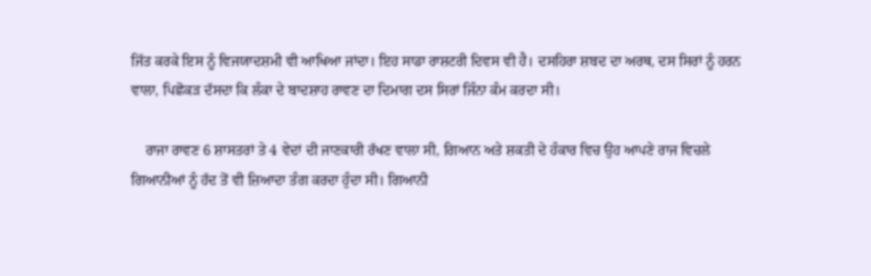ਜਿੱਤ ਕਰਕੇ ਇਸ ਨੂੰ ਵਿਜਯਾਦਸ਼ਮੀ ਵੀ ਆਖਿਆ ਜਾਂਦਾ। ਇਹ ਸਾਡਾ ਰਾਸ਼ਟਰੀ ਦਿਵਸ ਵੀ ਹੈ। ਦਸਹਿਰਾ ਸ਼ਬਦ ਦਾ ਅਰਥ, ਦਸ ਸਿਰਾਂ ਨੂੰ ਹਰਨ ਵਾਲਾ, ਪਿਛੋਕੜ ਦੱਸਦਾ ਕਿ ਲੰਕਾ ਦੇ ਬਾਦਸ਼ਾਹ ਰਾਵਣ ਦਾ ਦਿਮਾਗ ਦਸ ਸਿਰਾਂ ਜਿੰਨਾ ਕੰਮ ਕਰਦਾ ਸੀ।

    ਰਾਜਾ ਰਾਵਣ 6 ਸ਼ਾਸਤਰਾਂ ਤੇ 4 ਵੇਦਾਂ ਦੀ ਜਾਣਕਾਰੀ ਰੱਖਣ ਵਾਲਾ ਸੀ, ਗਿਆਨ ਅਤੇ ਸ਼ਕਤੀ ਦੇ ਹੰਕਾਰ ਵਿਚ ਉਹ ਆਪਣੇ ਰਾਜ ਵਿਚਲੇ ਗਿਆਨੀਆਂ ਨੂੰ ਹੱਦ ਤੋਂ ਵੀ ਜ਼ਿਆਦਾ ਤੰਗ ਕਰਦਾ ਹੁੰਦਾ ਸੀ। ਗਿਆਨੀ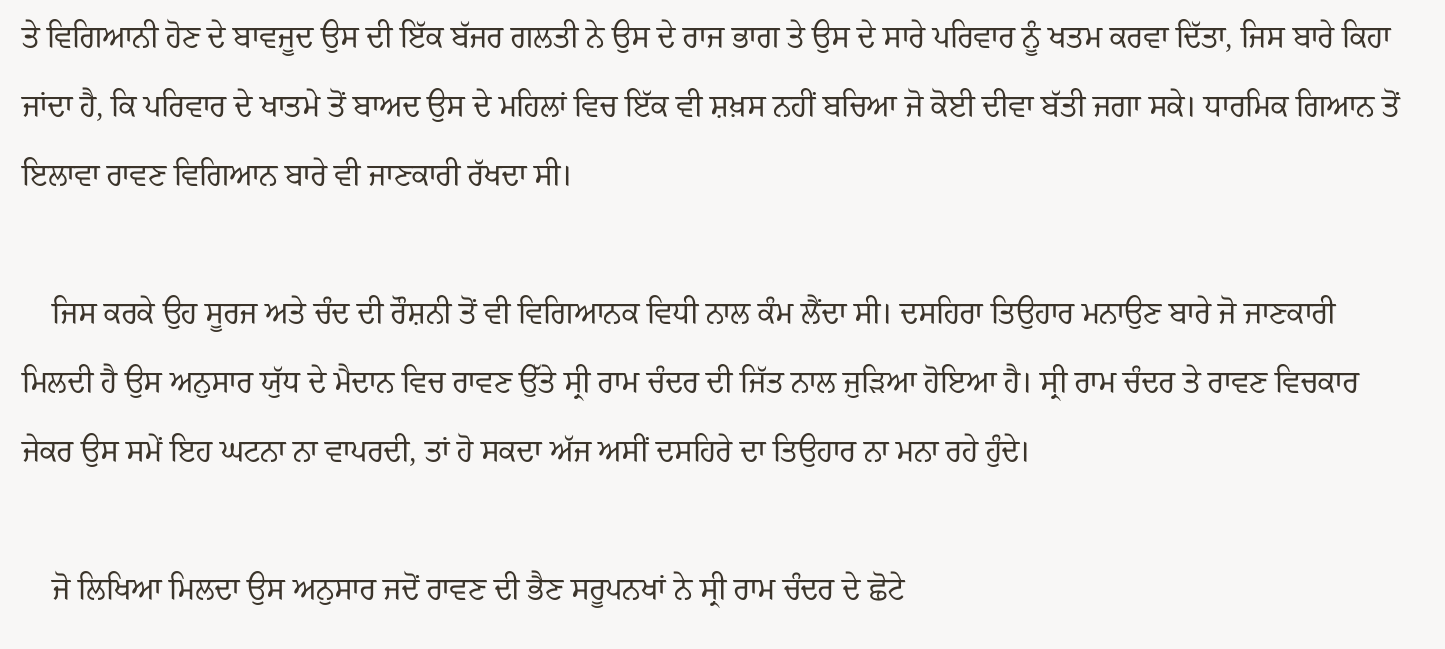ਤੇ ਵਿਗਿਆਨੀ ਹੋਣ ਦੇ ਬਾਵਜੂਦ ਉਸ ਦੀ ਇੱਕ ਬੱਜਰ ਗਲਤੀ ਨੇ ਉਸ ਦੇ ਰਾਜ ਭਾਗ ਤੇ ਉਸ ਦੇ ਸਾਰੇ ਪਰਿਵਾਰ ਨੂੰ ਖਤਮ ਕਰਵਾ ਦਿੱਤਾ, ਜਿਸ ਬਾਰੇ ਕਿਹਾ ਜਾਂਦਾ ਹੈ, ਕਿ ਪਰਿਵਾਰ ਦੇ ਖਾਤਮੇ ਤੋਂ ਬਾਅਦ ਉਸ ਦੇ ਮਹਿਲਾਂ ਵਿਚ ਇੱਕ ਵੀ ਸ਼ਖ਼ਸ ਨਹੀਂ ਬਚਿਆ ਜੋ ਕੋਈ ਦੀਵਾ ਬੱਤੀ ਜਗਾ ਸਕੇ। ਧਾਰਮਿਕ ਗਿਆਨ ਤੋਂ ਇਲਾਵਾ ਰਾਵਣ ਵਿਗਿਆਨ ਬਾਰੇ ਵੀ ਜਾਣਕਾਰੀ ਰੱਖਦਾ ਸੀ।

    ਜਿਸ ਕਰਕੇ ਉਹ ਸੂਰਜ ਅਤੇ ਚੰਦ ਦੀ ਰੌਸ਼ਨੀ ਤੋਂ ਵੀ ਵਿਗਿਆਨਕ ਵਿਧੀ ਨਾਲ ਕੰਮ ਲੈਂਦਾ ਸੀ। ਦਸਹਿਰਾ ਤਿਉਹਾਰ ਮਨਾਉਣ ਬਾਰੇ ਜੋ ਜਾਣਕਾਰੀ ਮਿਲਦੀ ਹੈ ਉਸ ਅਨੁਸਾਰ ਯੁੱਧ ਦੇ ਮੈਦਾਨ ਵਿਚ ਰਾਵਣ ਉੱਤੇ ਸ੍ਰੀ ਰਾਮ ਚੰਦਰ ਦੀ ਜਿੱਤ ਨਾਲ ਜੁੜਿਆ ਹੋਇਆ ਹੈ। ਸ੍ਰੀ ਰਾਮ ਚੰਦਰ ਤੇ ਰਾਵਣ ਵਿਚਕਾਰ ਜੇਕਰ ਉਸ ਸਮੇਂ ਇਹ ਘਟਨਾ ਨਾ ਵਾਪਰਦੀ, ਤਾਂ ਹੋ ਸਕਦਾ ਅੱਜ ਅਸੀਂ ਦਸਹਿਰੇ ਦਾ ਤਿਉਹਾਰ ਨਾ ਮਨਾ ਰਹੇ ਹੁੰਦੇ।

    ਜੋ ਲਿਖਿਆ ਮਿਲਦਾ ਉਸ ਅਨੁਸਾਰ ਜਦੋਂ ਰਾਵਣ ਦੀ ਭੈਣ ਸਰੂਪਨਖਾਂ ਨੇ ਸ੍ਰੀ ਰਾਮ ਚੰਦਰ ਦੇ ਛੋਟੇ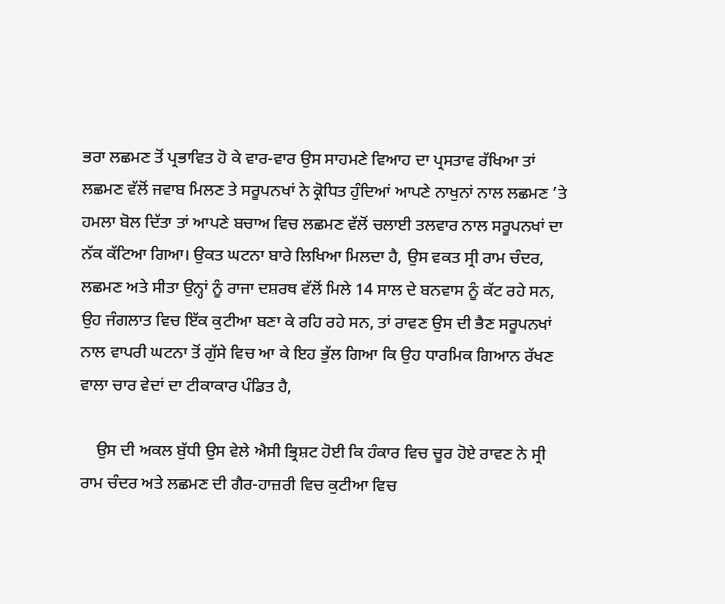ਭਰਾ ਲਛਮਣ ਤੋਂ ਪ੍ਰਭਾਵਿਤ ਹੋ ਕੇ ਵਾਰ-ਵਾਰ ਉਸ ਸਾਹਮਣੇ ਵਿਆਹ ਦਾ ਪ੍ਰਸਤਾਵ ਰੱਖਿਆ ਤਾਂ ਲਛਮਣ ਵੱਲੋਂ ਜਵਾਬ ਮਿਲਣ ਤੇ ਸਰੂਪਨਖਾਂ ਨੇ ਕ੍ਰੋਧਿਤ ਹੁੰਦਿਆਂ ਆਪਣੇ ਨਾਖੁਨਾਂ ਨਾਲ ਲਛਮਣ ’ਤੇ ਹਮਲਾ ਬੋਲ ਦਿੱਤਾ ਤਾਂ ਆਪਣੇ ਬਚਾਅ ਵਿਚ ਲਛਮਣ ਵੱਲੋਂ ਚਲਾਈ ਤਲਵਾਰ ਨਾਲ ਸਰੂਪਨਖਾਂ ਦਾ ਨੱਕ ਕੱਟਿਆ ਗਿਆ। ਉਕਤ ਘਟਨਾ ਬਾਰੇ ਲਿਖਿਆ ਮਿਲਦਾ ਹੈ, ਉਸ ਵਕਤ ਸ੍ਰੀ ਰਾਮ ਚੰਦਰ, ਲਛਮਣ ਅਤੇ ਸੀਤਾ ਉਨ੍ਹਾਂ ਨੂੰ ਰਾਜਾ ਦਸ਼ਰਥ ਵੱਲੋਂ ਮਿਲੇ 14 ਸਾਲ ਦੇ ਬਨਵਾਸ ਨੂੰ ਕੱਟ ਰਹੇ ਸਨ, ਉਹ ਜੰਗਲਾਤ ਵਿਚ ਇੱਕ ਕੁਟੀਆ ਬਣਾ ਕੇ ਰਹਿ ਰਹੇ ਸਨ, ਤਾਂ ਰਾਵਣ ਉਸ ਦੀ ਭੈਣ ਸਰੂਪਨਖਾਂ ਨਾਲ ਵਾਪਰੀ ਘਟਨਾ ਤੋਂ ਗੁੱਸੇ ਵਿਚ ਆ ਕੇ ਇਹ ਭੁੱਲ ਗਿਆ ਕਿ ਉਹ ਧਾਰਮਿਕ ਗਿਆਨ ਰੱਖਣ ਵਾਲਾ ਚਾਰ ਵੇਦਾਂ ਦਾ ਟੀਕਾਕਾਰ ਪੰਡਿਤ ਹੈ,

    ਉਸ ਦੀ ਅਕਲ ਬੁੱਧੀ ਉਸ ਵੇਲੇ ਐਸੀ ਭ੍ਰਿਸ਼ਟ ਹੋਈ ਕਿ ਹੰਕਾਰ ਵਿਚ ਚੂਰ ਹੋਏ ਰਾਵਣ ਨੇ ਸ੍ਰੀ ਰਾਮ ਚੰਦਰ ਅਤੇ ਲਛਮਣ ਦੀ ਗੈਰ-ਹਾਜ਼ਰੀ ਵਿਚ ਕੁਟੀਆ ਵਿਚ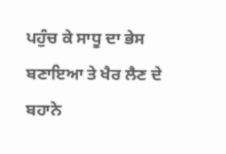ਪਹੁੰਚ ਕੇ ਸਾਧੂ ਦਾ ਭੇਸ ਬਣਾਇਆ ਤੇ ਖੈਰ ਲੈਣ ਦੇ ਬਹਾਨੇ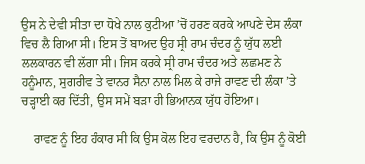ਉਸ ਨੇ ਦੇਵੀ ਸੀਤਾ ਦਾ ਧੋਖੇ ਨਾਲ ਕੁਟੀਆ ’ਚੋਂ ਹਰਣ ਕਰਕੇ ਆਪਣੇ ਦੇਸ ਲੰਕਾ ਵਿਚ ਲੈ ਗਿਆ ਸੀ। ਇਸ ਤੋਂ ਬਾਅਦ ਉਹ ਸ੍ਰੀ ਰਾਮ ਚੰਦਰ ਨੂੰ ਯੁੱਧ ਲਈ ਲਲਕਾਰਨ ਵੀ ਲੱਗਾ ਸੀ। ਜਿਸ ਕਰਕੇ ਸ੍ਰੀ ਰਾਮ ਚੰਦਰ ਅਤੇ ਲਛਮਣ ਨੇ ਹਨੂੰਮਾਨ, ਸੁਗਰੀਵ ਤੇ ਵਾਨਰ ਸੈਨਾ ਨਾਲ ਮਿਲ ਕੇ ਰਾਜੇ ਰਾਵਣ ਦੀ ਲੰਕਾ ’ਤੇ ਚੜ੍ਹਾਈ ਕਰ ਦਿੱਤੀ, ਉਸ ਸਮੇਂ ਬੜਾ ਹੀ ਭਿਆਨਕ ਯੁੱਧ ਹੋਇਆ।

    ਰਾਵਣ ਨੂੰ ਇਹ ਹੰਕਾਰ ਸੀ ਕਿ ਉਸ ਕੋਲ ਇਹ ਵਰਦਾਨ ਹੈ, ਕਿ ਉਸ ਨੂੰ ਕੋਈ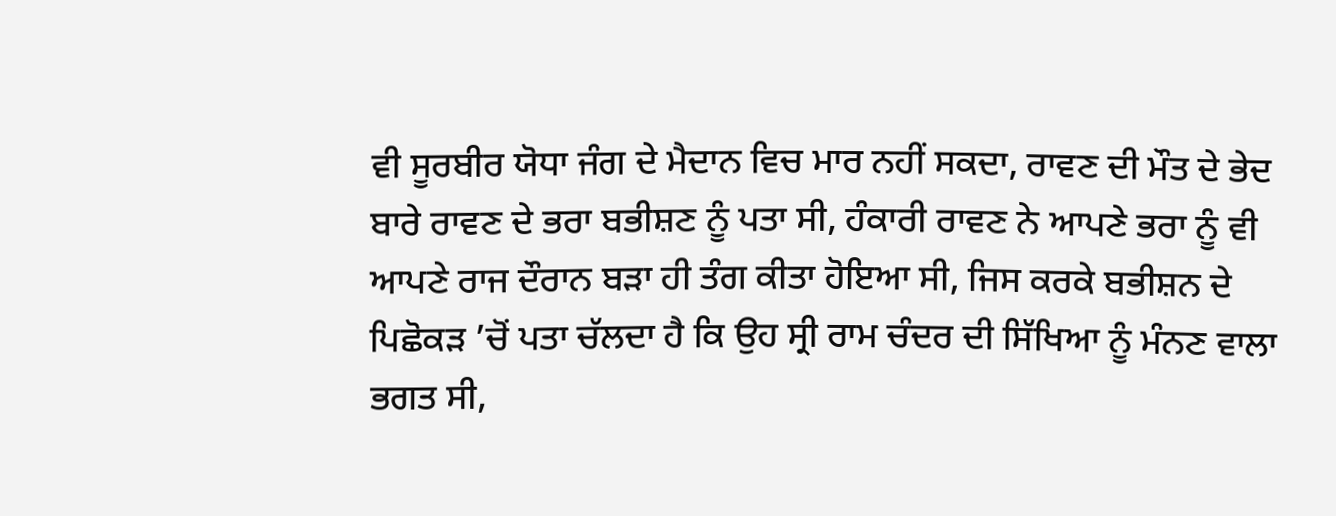ਵੀ ਸੂਰਬੀਰ ਯੋਧਾ ਜੰਗ ਦੇ ਮੈਦਾਨ ਵਿਚ ਮਾਰ ਨਹੀਂ ਸਕਦਾ, ਰਾਵਣ ਦੀ ਮੌਤ ਦੇ ਭੇਦ ਬਾਰੇ ਰਾਵਣ ਦੇ ਭਰਾ ਬਭੀਸ਼ਣ ਨੂੰ ਪਤਾ ਸੀ, ਹੰਕਾਰੀ ਰਾਵਣ ਨੇ ਆਪਣੇ ਭਰਾ ਨੂੰ ਵੀ ਆਪਣੇ ਰਾਜ ਦੌਰਾਨ ਬੜਾ ਹੀ ਤੰਗ ਕੀਤਾ ਹੋਇਆ ਸੀ, ਜਿਸ ਕਰਕੇ ਬਭੀਸ਼ਨ ਦੇ ਪਿਛੋਕੜ ’ਚੋਂ ਪਤਾ ਚੱਲਦਾ ਹੈ ਕਿ ਉਹ ਸ੍ਰੀ ਰਾਮ ਚੰਦਰ ਦੀ ਸਿੱਖਿਆ ਨੂੰ ਮੰਨਣ ਵਾਲਾ ਭਗਤ ਸੀ,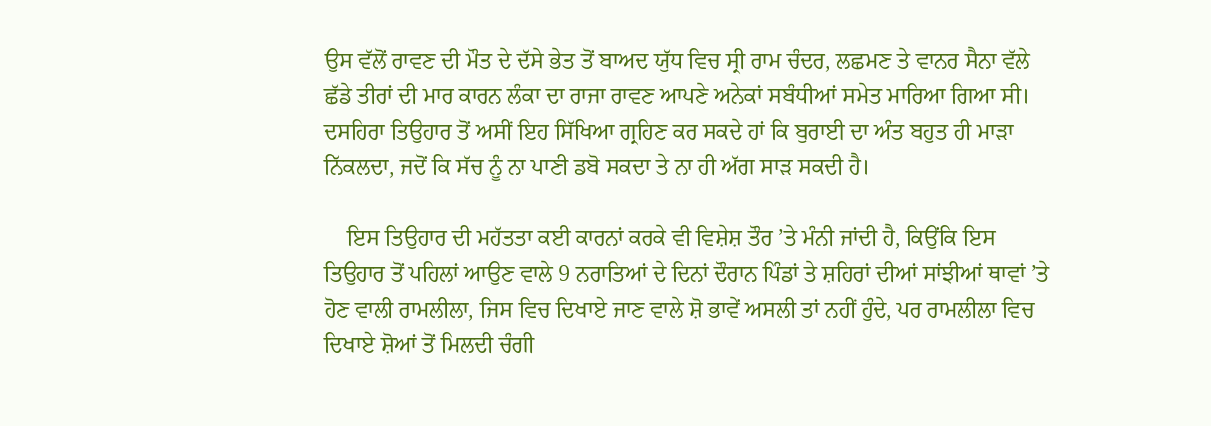ਉਸ ਵੱਲੋਂ ਰਾਵਣ ਦੀ ਮੌਤ ਦੇ ਦੱਸੇ ਭੇਤ ਤੋਂ ਬਾਅਦ ਯੁੱਧ ਵਿਚ ਸ੍ਰੀ ਰਾਮ ਚੰਦਰ, ਲਛਮਣ ਤੇ ਵਾਨਰ ਸੈਨਾ ਵੱਲੇ ਛੱਡੇ ਤੀਰਾਂ ਦੀ ਮਾਰ ਕਾਰਨ ਲੰਕਾ ਦਾ ਰਾਜਾ ਰਾਵਣ ਆਪਣੇ ਅਨੇਕਾਂ ਸਬੰਧੀਆਂ ਸਮੇਤ ਮਾਰਿਆ ਗਿਆ ਸੀ। ਦਸਹਿਰਾ ਤਿਉਹਾਰ ਤੋਂ ਅਸੀਂ ਇਹ ਸਿੱਖਿਆ ਗ੍ਰਹਿਣ ਕਰ ਸਕਦੇ ਹਾਂ ਕਿ ਬੁਰਾਈ ਦਾ ਅੰਤ ਬਹੁਤ ਹੀ ਮਾੜਾ ਨਿੱਕਲਦਾ, ਜਦੋਂ ਕਿ ਸੱਚ ਨੂੰ ਨਾ ਪਾਣੀ ਡਬੋ ਸਕਦਾ ਤੇ ਨਾ ਹੀ ਅੱਗ ਸਾੜ ਸਕਦੀ ਹੈ।

    ਇਸ ਤਿਉਹਾਰ ਦੀ ਮਹੱਤਤਾ ਕਈ ਕਾਰਨਾਂ ਕਰਕੇ ਵੀ ਵਿਸ਼ੇਸ਼ ਤੌਰ ’ਤੇ ਮੰਨੀ ਜਾਂਦੀ ਹੈ, ਕਿਉਂਕਿ ਇਸ ਤਿਉਹਾਰ ਤੋਂ ਪਹਿਲਾਂ ਆਉਣ ਵਾਲੇ 9 ਨਰਾਤਿਆਂ ਦੇ ਦਿਨਾਂ ਦੌਰਾਨ ਪਿੰਡਾਂ ਤੇ ਸ਼ਹਿਰਾਂ ਦੀਆਂ ਸਾਂਝੀਆਂ ਥਾਵਾਂ ’ਤੇ ਹੋਣ ਵਾਲੀ ਰਾਮਲੀਲਾ, ਜਿਸ ਵਿਚ ਦਿਖਾਏ ਜਾਣ ਵਾਲੇ ਸ਼ੋ ਭਾਵੇਂ ਅਸਲੀ ਤਾਂ ਨਹੀਂ ਹੁੰਦੇ, ਪਰ ਰਾਮਲੀਲਾ ਵਿਚ ਦਿਖਾਏ ਸ਼ੋਆਂ ਤੋਂ ਮਿਲਦੀ ਚੰਗੀ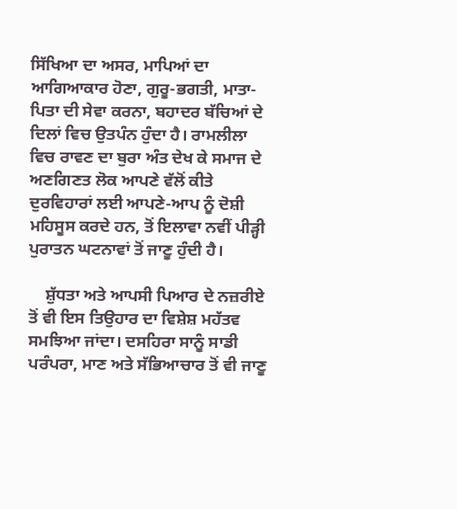ਸਿੱਖਿਆ ਦਾ ਅਸਰ, ਮਾਪਿਆਂ ਦਾ ਆਗਿਆਕਾਰ ਹੋਣਾ, ਗੁਰੂ-ਭਗਤੀ, ਮਾਤਾ-ਪਿਤਾ ਦੀ ਸੇਵਾ ਕਰਨਾ, ਬਹਾਦਰ ਬੱਚਿਆਂ ਦੇ ਦਿਲਾਂ ਵਿਚ ਉਤਪੰਨ ਹੁੰਦਾ ਹੈ। ਰਾਮਲੀਲਾ ਵਿਚ ਰਾਵਣ ਦਾ ਬੁਰਾ ਅੰਤ ਦੇਖ ਕੇ ਸਮਾਜ ਦੇ ਅਣਗਿਣਤ ਲੋਕ ਆਪਣੇ ਵੱਲੋਂ ਕੀਤੇ ਦੁਰਵਿਹਾਰਾਂ ਲਈ ਆਪਣੇ-ਆਪ ਨੂੰ ਦੋਸ਼ੀ ਮਹਿਸੂਸ ਕਰਦੇ ਹਨ, ਤੋਂ ਇਲਾਵਾ ਨਵੀਂ ਪੀੜ੍ਹੀ ਪੁਰਾਤਨ ਘਟਨਾਵਾਂ ਤੋਂ ਜਾਣੂ ਹੁੰਦੀ ਹੈ।

    ਸ਼ੁੱਧਤਾ ਅਤੇ ਆਪਸੀ ਪਿਆਰ ਦੇ ਨਜ਼ਰੀਏ ਤੋਂ ਵੀ ਇਸ ਤਿਉਹਾਰ ਦਾ ਵਿਸ਼ੇਸ਼ ਮਹੱਤਵ ਸਮਝਿਆ ਜਾਂਦਾ। ਦਸਹਿਰਾ ਸਾਨੂੰ ਸਾਡੀ ਪਰੰਪਰਾ, ਮਾਣ ਅਤੇ ਸੱਭਿਆਚਾਰ ਤੋਂ ਵੀ ਜਾਣੂ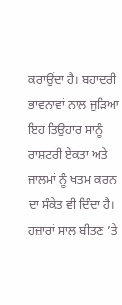ਕਰਾਉਂਦਾ ਹੈ। ਬਹਾਦਰੀ ਭਾਵਨਾਵਾਂ ਨਾਲ ਜੁੜਿਆ ਇਹ ਤਿਉਹਾਰ ਸਾਨੂੰ ਰਾਸ਼ਟਰੀ ਏਕਤਾ ਅਤੇ ਜਾਲਮਾਂ ਨੂੰ ਖਤਮ ਕਰਨ ਦਾ ਸੰਕੇਤ ਵੀ ਦਿੰਦਾ ਹੈ। ਹਜ਼ਾਰਾਂ ਸਾਲ ਬੀਤਣ ’ਤੇ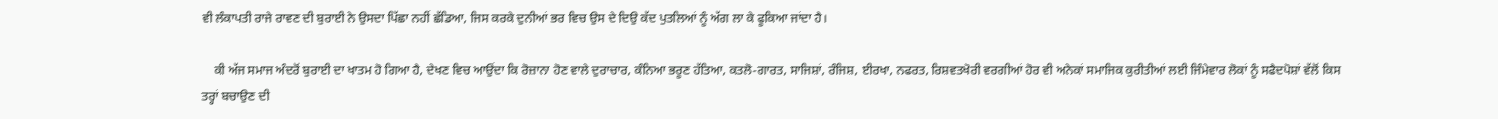ਵੀ ਲੰਕਾਪਤੀ ਰਾਜੇ ਰਾਵਣ ਦੀ ਬੁਰਾਈ ਨੇ ਉਸਦਾ ਪਿੱਛਾ ਨਹੀਂ ਛੱਡਿਆ, ਜਿਸ ਕਰਕੇ ਦੁਨੀਆਂ ਭਰ ਵਿਚ ਉਸ ਦੇ ਦਿਉ ਕੱਦ ਪੁਤਲਿਆਂ ਨੂੰ ਅੱਗ ਲਾ ਕੇ ਫੂਕਿਆ ਜਾਂਦਾ ਹੈ।

    ਕੀ ਅੱਜ ਸਮਾਜ ਅੰਦਰੋਂ ਬੁਰਾਈ ਦਾ ਖਾਤਮ ਹੋ ਗਿਆ ਹੈ, ਦੇਖਣ ਵਿਚ ਆਉਂਦਾ ਕਿ ਰੋਜ਼ਾਨਾ ਹੋਣ ਵਾਲੇ ਦੁਰਾਚਾਰ, ਕੰਨਿਆ ਭਰੂਣ ਹੱਤਿਆ, ਕਤਲੋ-ਗਾਰਤ, ਸਾਜਿਸ਼ਾਂ, ਰੰਜਿਸ਼, ਈਰਖਾ, ਨਫਰਤ, ਰਿਸ਼ਵਤਖੋਰੀ ਵਰਗੀਆਂ ਹੋਰ ਵੀ ਅਨੇਕਾਂ ਸਮਾਜਿਕ ਕੁਰੀਤੀਆਂ ਲਈ ਜਿੰਮੇਵਾਰ ਲੋਕਾਂ ਨੂੰ ਸਫੈਦਪੋਸ਼ਾਂ ਵੱਲੋਂ ਕਿਸ ਤਰ੍ਹਾਂ ਬਚਾਉਣ ਦੀ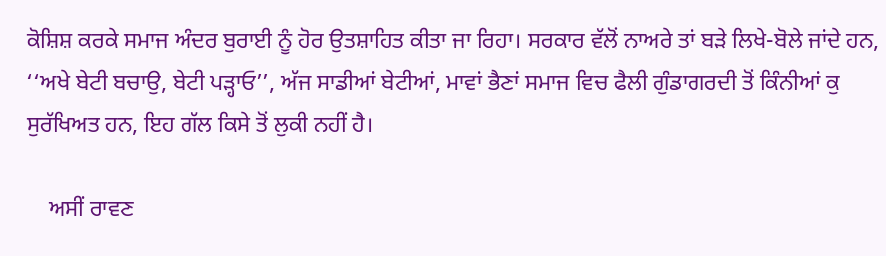ਕੋਸ਼ਿਸ਼ ਕਰਕੇ ਸਮਾਜ ਅੰਦਰ ਬੁਰਾਈ ਨੂੰ ਹੋਰ ਉਤਸ਼ਾਹਿਤ ਕੀਤਾ ਜਾ ਰਿਹਾ। ਸਰਕਾਰ ਵੱਲੋਂ ਨਾਅਰੇ ਤਾਂ ਬੜੇ ਲਿਖੇ-ਬੋਲੇ ਜਾਂਦੇ ਹਨ, ‘‘ਅਖੇ ਬੇਟੀ ਬਚਾਉ, ਬੇਟੀ ਪੜ੍ਹਾਓ’’, ਅੱਜ ਸਾਡੀਆਂ ਬੇਟੀਆਂ, ਮਾਵਾਂ ਭੈਣਾਂ ਸਮਾਜ ਵਿਚ ਫੈਲੀ ਗੁੰਡਾਗਰਦੀ ਤੋਂ ਕਿੰਨੀਆਂ ਕੁ ਸੁਰੱਖਿਅਤ ਹਨ, ਇਹ ਗੱਲ ਕਿਸੇ ਤੋਂ ਲੁਕੀ ਨਹੀਂ ਹੈ।

    ਅਸੀਂ ਰਾਵਣ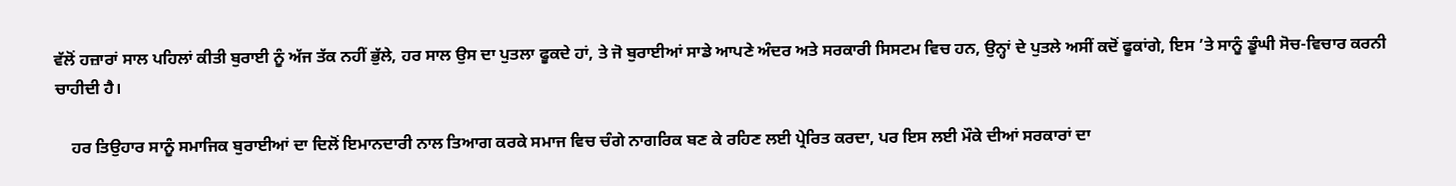ਵੱਲੋਂ ਹਜ਼ਾਰਾਂ ਸਾਲ ਪਹਿਲਾਂ ਕੀਤੀ ਬੁਰਾਈ ਨੂੰ ਅੱਜ ਤੱਕ ਨਹੀਂ ਭੁੱਲੇ, ਹਰ ਸਾਲ ਉਸ ਦਾ ਪੁਤਲਾ ਫੂਕਦੇ ਹਾਂ, ਤੇ ਜੋ ਬੁਰਾਈਆਂ ਸਾਡੇ ਆਪਣੇ ਅੰਦਰ ਅਤੇ ਸਰਕਾਰੀ ਸਿਸਟਮ ਵਿਚ ਹਨ, ਉਨ੍ਹਾਂ ਦੇ ਪੁਤਲੇ ਅਸੀਂ ਕਦੋਂ ਫੂਕਾਂਗੇ, ਇਸ ’ਤੇ ਸਾਨੂੰ ਡੂੰਘੀ ਸੋਚ-ਵਿਚਾਰ ਕਰਨੀ ਚਾਹੀਦੀ ਹੈ।

    ਹਰ ਤਿਉਹਾਰ ਸਾਨੂੰ ਸਮਾਜਿਕ ਬੁਰਾਈਆਂ ਦਾ ਦਿਲੋਂ ਇਮਾਨਦਾਰੀ ਨਾਲ ਤਿਆਗ ਕਰਕੇ ਸਮਾਜ ਵਿਚ ਚੰਗੇ ਨਾਗਰਿਕ ਬਣ ਕੇ ਰਹਿਣ ਲਈ ਪ੍ਰੇਰਿਤ ਕਰਦਾ, ਪਰ ਇਸ ਲਈ ਮੌਕੇ ਦੀਆਂ ਸਰਕਾਰਾਂ ਦਾ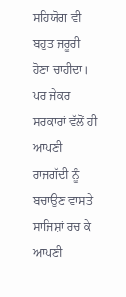ਸਹਿਯੋਗ ਵੀ ਬਹੁਤ ਜਰੂਰੀ ਹੋਣਾ ਚਾਹੀਦਾ। ਪਰ ਜੇਕਰ ਸਰਕਾਰਾਂ ਵੱਲੋਂ ਹੀ ਆਪਣੀ ਰਾਜਗੱਦੀ ਨੂੰ ਬਚਾਉਣ ਵਾਸਤੇ ਸਾਜਿਸ਼ਾਂ ਰਚ ਕੇ ਆਪਣੀ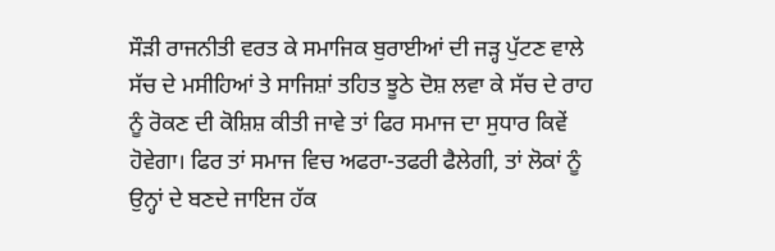ਸੌੜੀ ਰਾਜਨੀਤੀ ਵਰਤ ਕੇ ਸਮਾਜਿਕ ਬੁਰਾਈਆਂ ਦੀ ਜੜ੍ਹ ਪੁੱਟਣ ਵਾਲੇ ਸੱਚ ਦੇ ਮਸੀਹਿਆਂ ਤੇ ਸਾਜਿਸ਼ਾਂ ਤਹਿਤ ਝੂਠੇ ਦੋਸ਼ ਲਵਾ ਕੇ ਸੱਚ ਦੇ ਰਾਹ ਨੂੰ ਰੋਕਣ ਦੀ ਕੋਸ਼ਿਸ਼ ਕੀਤੀ ਜਾਵੇ ਤਾਂ ਫਿਰ ਸਮਾਜ ਦਾ ਸੁਧਾਰ ਕਿਵੇਂ ਹੋਵੇਗਾ। ਫਿਰ ਤਾਂ ਸਮਾਜ ਵਿਚ ਅਫਰਾ-ਤਫਰੀ ਫੈਲੇਗੀ, ਤਾਂ ਲੋਕਾਂ ਨੂੰ ਉਨ੍ਹਾਂ ਦੇ ਬਣਦੇ ਜਾਇਜ ਹੱਕ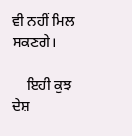ਵੀ ਨਹੀਂ ਮਿਲ ਸਕਣਗੇ।

    ਇਹੀ ਕੁਝ ਦੇਸ਼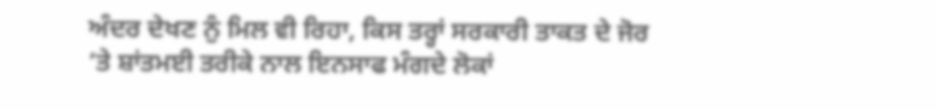ਅੰਦਰ ਦੇਖਣ ਨੁੰ ਮਿਲ ਵੀ ਰਿਹਾ, ਕਿਸ ਤਰ੍ਹਾਂ ਸਰਕਾਰੀ ਤਾਕਤ ਦੇ ਜੋਰ ’ਤੇ ਸ਼ਾਂਤਮਈ ਤਰੀਕੇ ਨਾਲ ਇਨਸਾਫ ਮੰਗਦੇ ਲੋਕਾਂ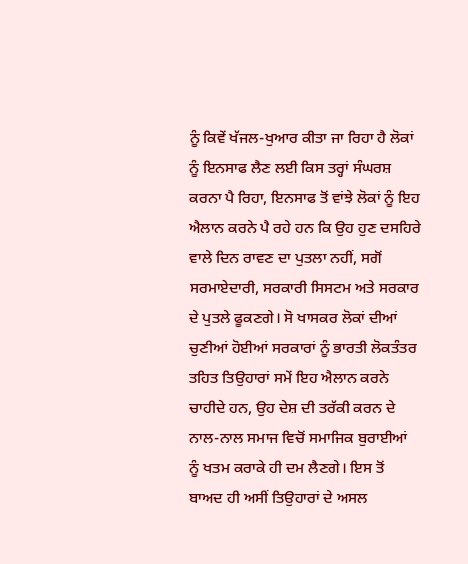ਨੂੰ ਕਿਵੇਂ ਖੱਜਲ-ਖੁਆਰ ਕੀਤਾ ਜਾ ਰਿਹਾ ਹੈ ਲੋਕਾਂ ਨੂੰ ਇਨਸਾਫ ਲੈਣ ਲਈ ਕਿਸ ਤਰ੍ਹਾਂ ਸੰਘਰਸ਼ ਕਰਨਾ ਪੈ ਰਿਹਾ, ਇਨਸਾਫ ਤੋਂ ਵਾਂਝੇ ਲੋਕਾਂ ਨੂੰ ਇਹ ਐਲਾਨ ਕਰਨੇ ਪੈ ਰਹੇ ਹਨ ਕਿ ਉਹ ਹੁਣ ਦਸਹਿਰੇ ਵਾਲੇ ਦਿਨ ਰਾਵਣ ਦਾ ਪੁਤਲਾ ਨਹੀਂ, ਸਗੋਂ ਸਰਮਾਏਦਾਰੀ, ਸਰਕਾਰੀ ਸਿਸਟਮ ਅਤੇ ਸਰਕਾਰ ਦੇ ਪੁਤਲੇ ਫੂਕਣਗੇ। ਸੋ ਖਾਸਕਰ ਲੋਕਾਂ ਦੀਆਂ ਚੁਣੀਆਂ ਹੋਈਆਂ ਸਰਕਾਰਾਂ ਨੂੰ ਭਾਰਤੀ ਲੋਕਤੰਤਰ ਤਹਿਤ ਤਿਉਹਾਰਾਂ ਸਮੇਂ ਇਹ ਐਲਾਨ ਕਰਨੇ ਚਾਹੀਦੇ ਹਨ, ਉਹ ਦੇਸ਼ ਦੀ ਤਰੱਕੀ ਕਰਨ ਦੇ ਨਾਲ-ਨਾਲ ਸਮਾਜ ਵਿਚੋਂ ਸਮਾਜਿਕ ਬੁਰਾਈਆਂ ਨੂੰ ਖਤਮ ਕਰਾਕੇ ਹੀ ਦਮ ਲੈਣਗੇ। ਇਸ ਤੋਂ ਬਾਅਦ ਹੀ ਅਸੀਂ ਤਿਉਹਾਰਾਂ ਦੇ ਅਸਲ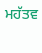ਮਹੱਤਵ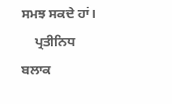ਸਮਝ ਸਕਦੇ ਹਾਂ।
    ਪ੍ਰਤੀਨਿਧ ਬਲਾਕ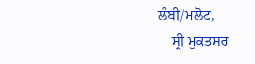ਲੰਬੀ/ਮਲੋਟ,
    ਸ੍ਰੀ ਮੁਕਤਸਰ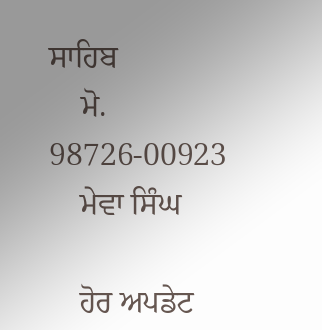ਸਾਹਿਬ
    ਮੋ. 98726-00923
    ਮੇਵਾ ਸਿੰਘ

    ਹੋਰ ਅਪਡੇਟ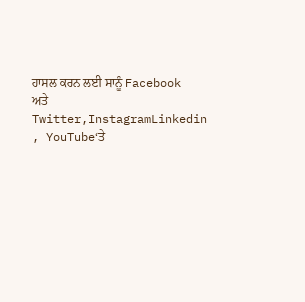ਹਾਸਲ ਕਰਨ ਲਈ ਸਾਨੂੰ Facebook ਅਤੇ Twitter,InstagramLinkedin , YouTube‘ਤੇ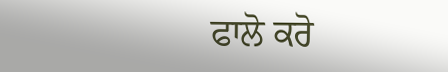ਫਾਲੋ ਕਰੋ